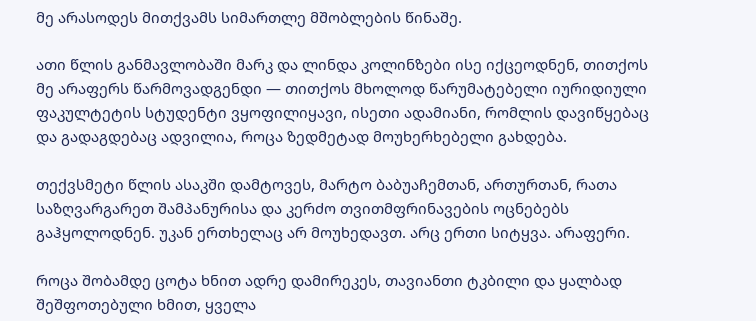მე არასოდეს მითქვამს სიმართლე მშობლების წინაშე.

ათი წლის განმავლობაში მარკ და ლინდა კოლინზები ისე იქცეოდნენ, თითქოს მე არაფერს წარმოვადგენდი — თითქოს მხოლოდ წარუმატებელი იურიდიული ფაკულტეტის სტუდენტი ვყოფილიყავი, ისეთი ადამიანი, რომლის დავიწყებაც და გადაგდებაც ადვილია, როცა ზედმეტად მოუხერხებელი გახდება.

თექვსმეტი წლის ასაკში დამტოვეს, მარტო ბაბუაჩემთან, ართურთან, რათა საზღვარგარეთ შამპანურისა და კერძო თვითმფრინავების ოცნებებს გაჰყოლოდნენ. უკან ერთხელაც არ მოუხედავთ. არც ერთი სიტყვა. არაფერი.

როცა შობამდე ცოტა ხნით ადრე დამირეკეს, თავიანთი ტკბილი და ყალბად შეშფოთებული ხმით, ყველა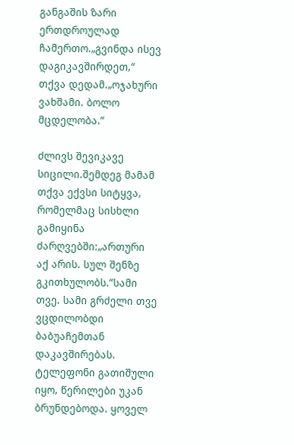განგაშის ზარი ერთდროულად ჩამერთო.„გვინდა ისევ დაგიკავშირდეთ,“ თქვა დედამ.„ოჯახური ვახშამი. ბოლო მცდელობა.“

ძლივს შევიკავე სიცილი.შემდეგ მამამ თქვა ექვსი სიტყვა, რომელმაც სისხლი გამიყინა ძარღვებში:„ართური აქ არის. სულ შენზე გკითხულობს.“სამი თვე. სამი გრძელი თვე ვცდილობდი ბაბუაჩემთან დაკავშირებას. ტელეფონი გათიშული იყო, წერილები უკან ბრუნდებოდა. ყოველ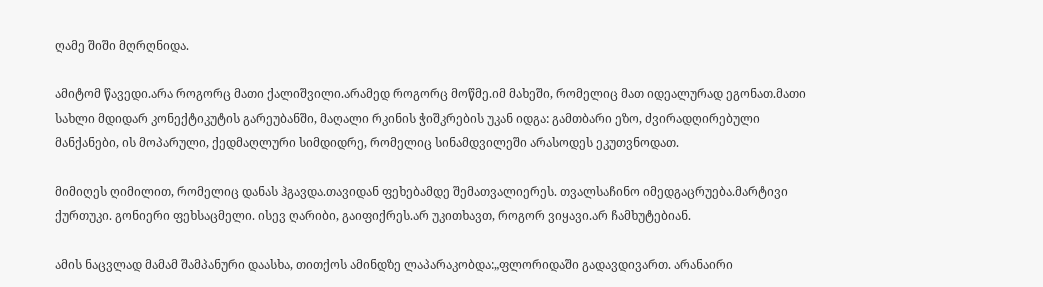ღამე შიში მღრღნიდა.

ამიტომ წავედი.არა როგორც მათი ქალიშვილი.არამედ როგორც მოწმე.იმ მახეში, რომელიც მათ იდეალურად ეგონათ.მათი სახლი მდიდარ კონექტიკუტის გარეუბანში, მაღალი რკინის ჭიშკრების უკან იდგა: გამთბარი ეზო, ძვირადღირებული მანქანები, ის მოპარული, ქედმაღლური სიმდიდრე, რომელიც სინამდვილეში არასოდეს ეკუთვნოდათ.

მიმიღეს ღიმილით, რომელიც დანას ჰგავდა.თავიდან ფეხებამდე შემათვალიერეს. თვალსაჩინო იმედგაცრუება.მარტივი ქურთუკი. გონიერი ფეხსაცმელი. ისევ ღარიბი, გაიფიქრეს.არ უკითხავთ, როგორ ვიყავი.არ ჩამხუტებიან.

ამის ნაცვლად მამამ შამპანური დაასხა, თითქოს ამინდზე ლაპარაკობდა:„ფლორიდაში გადავდივართ. არანაირი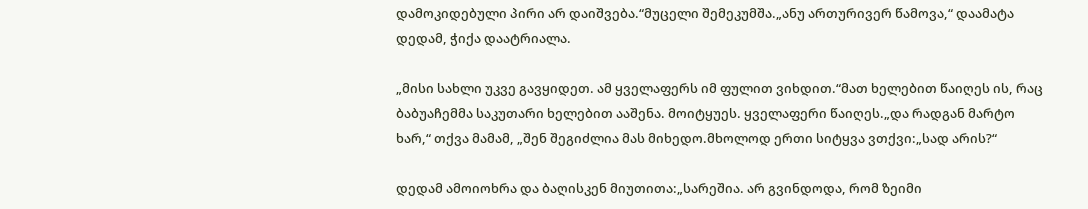დამოკიდებული პირი არ დაიშვება.“მუცელი შემეკუმშა.„ანუ ართურივერ წამოვა,“ დაამატა დედამ, ჭიქა დაატრიალა.

„მისი სახლი უკვე გავყიდეთ. ამ ყველაფერს იმ ფულით ვიხდით.“მათ ხელებით წაიღეს ის, რაც ბაბუაჩემმა საკუთარი ხელებით ააშენა. მოიტყუეს. ყველაფერი წაიღეს.„და რადგან მარტო ხარ,“ თქვა მამამ, „შენ შეგიძლია მას მიხედო.მხოლოდ ერთი სიტყვა ვთქვი:„სად არის?“

დედამ ამოიოხრა და ბაღისკენ მიუთითა:„სარეშია. არ გვინდოდა, რომ ზეიმი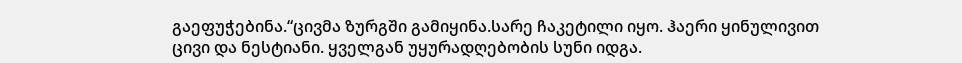გაეფუჭებინა.“ცივმა ზურგში გამიყინა.სარე ჩაკეტილი იყო. ჰაერი ყინულივით ცივი და ნესტიანი. ყველგან უყურადღებობის სუნი იდგა.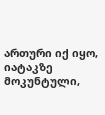ართური იქ იყო, იატაკზე მოკუნტული,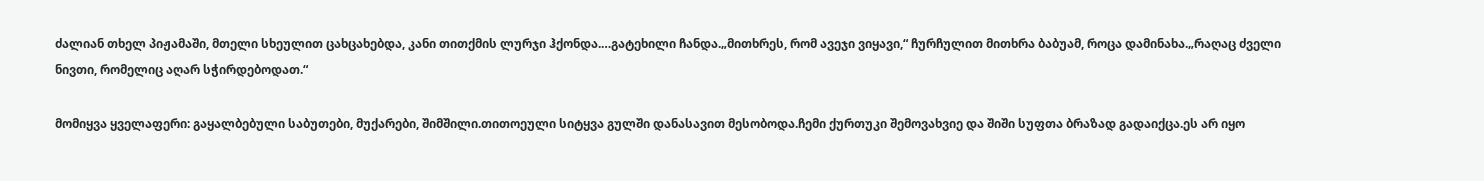ძალიან თხელ პიჟამაში, მთელი სხეულით ცახცახებდა, კანი თითქმის ლურჯი ჰქონდა.…გატეხილი ჩანდა.„მითხრეს, რომ ავეჯი ვიყავი,“ ჩურჩულით მითხრა ბაბუამ, როცა დამინახა.„რაღაც ძველი ნივთი, რომელიც აღარ სჭირდებოდათ.“

მომიყვა ყველაფერი: გაყალბებული საბუთები, მუქარები, შიმშილი.თითოეული სიტყვა გულში დანასავით მესობოდა.ჩემი ქურთუკი შემოვახვიე და შიში სუფთა ბრაზად გადაიქცა.ეს არ იყო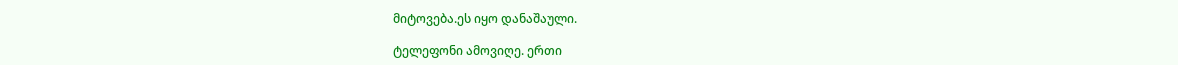მიტოვება.ეს იყო დანაშაული.

ტელეფონი ამოვიღე. ერთი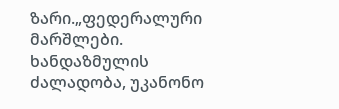ზარი.„ფედერალური მარშლები. ხანდაზმულის ძალადობა, უკანონო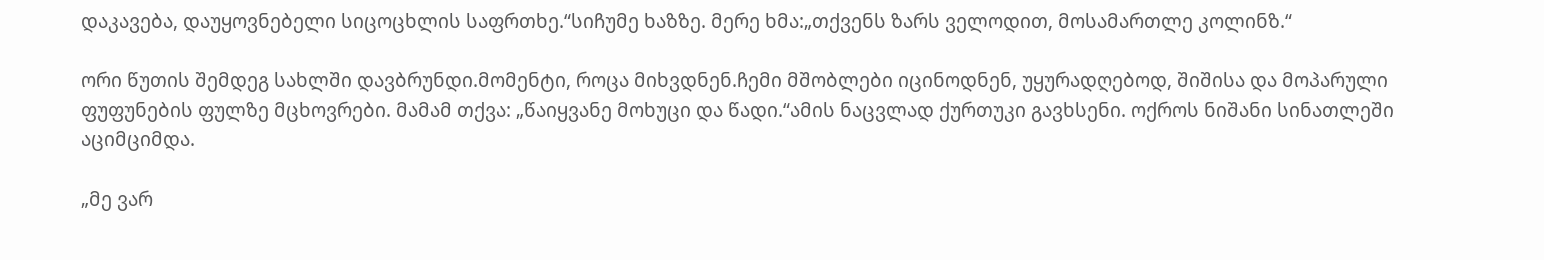დაკავება, დაუყოვნებელი სიცოცხლის საფრთხე.“სიჩუმე ხაზზე. მერე ხმა:„თქვენს ზარს ველოდით, მოსამართლე კოლინზ.“

ორი წუთის შემდეგ სახლში დავბრუნდი.მომენტი, როცა მიხვდნენ.ჩემი მშობლები იცინოდნენ, უყურადღებოდ, შიშისა და მოპარული ფუფუნების ფულზე მცხოვრები. მამამ თქვა: „წაიყვანე მოხუცი და წადი.“ამის ნაცვლად ქურთუკი გავხსენი. ოქროს ნიშანი სინათლეში აციმციმდა.

„მე ვარ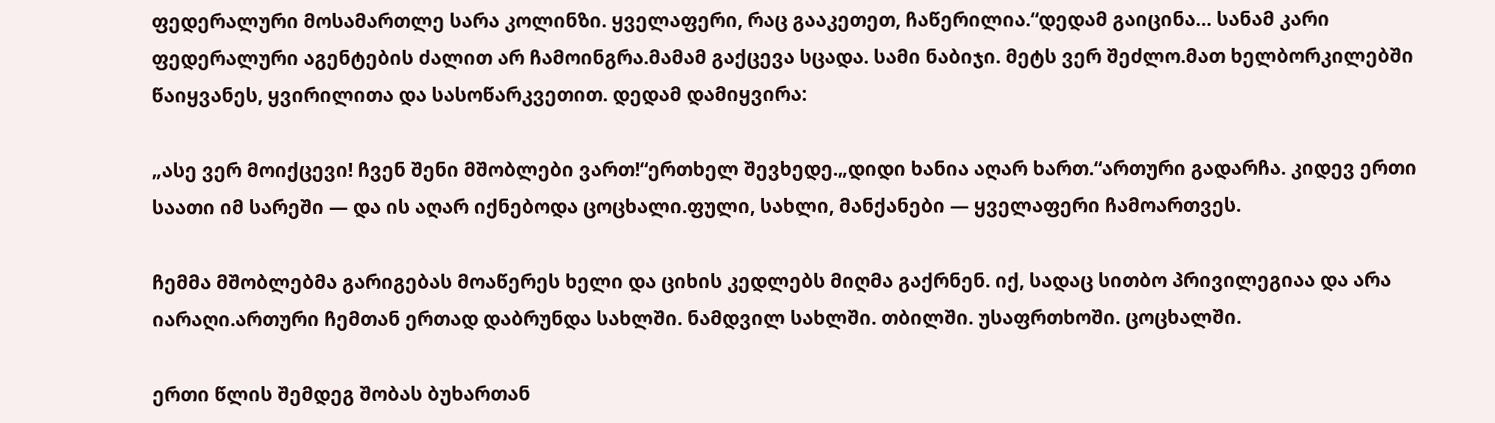ფედერალური მოსამართლე სარა კოლინზი. ყველაფერი, რაც გააკეთეთ, ჩაწერილია.“დედამ გაიცინა… სანამ კარი ფედერალური აგენტების ძალით არ ჩამოინგრა.მამამ გაქცევა სცადა. სამი ნაბიჯი. მეტს ვერ შეძლო.მათ ხელბორკილებში წაიყვანეს, ყვირილითა და სასოწარკვეთით. დედამ დამიყვირა:

„ასე ვერ მოიქცევი! ჩვენ შენი მშობლები ვართ!“ერთხელ შევხედე.„დიდი ხანია აღარ ხართ.“ართური გადარჩა. კიდევ ერთი საათი იმ სარეში — და ის აღარ იქნებოდა ცოცხალი.ფული, სახლი, მანქანები — ყველაფერი ჩამოართვეს.

ჩემმა მშობლებმა გარიგებას მოაწერეს ხელი და ციხის კედლებს მიღმა გაქრნენ. იქ, სადაც სითბო პრივილეგიაა და არა იარაღი.ართური ჩემთან ერთად დაბრუნდა სახლში. ნამდვილ სახლში. თბილში. უსაფრთხოში. ცოცხალში.

ერთი წლის შემდეგ შობას ბუხართან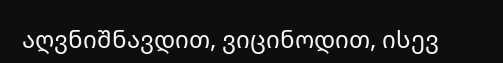აღვნიშნავდით, ვიცინოდით, ისევ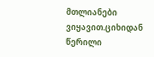მთლიანები ვიყავით.ციხიდან წერილი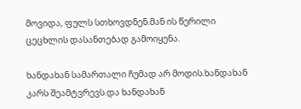მოვიდა, ფულს სთხოვდნენ.მან ის წერილი ცეცხლის დასანთებად გამოიყენა.

ხანდახან სამართალი ჩუმად არ მოდის.ხანდახან კარს შეამტვრევს.და ხანდახან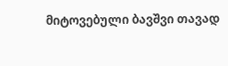მიტოვებული ბავშვი თავად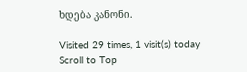ხდება კანონი.

Visited 29 times, 1 visit(s) today
Scroll to Top